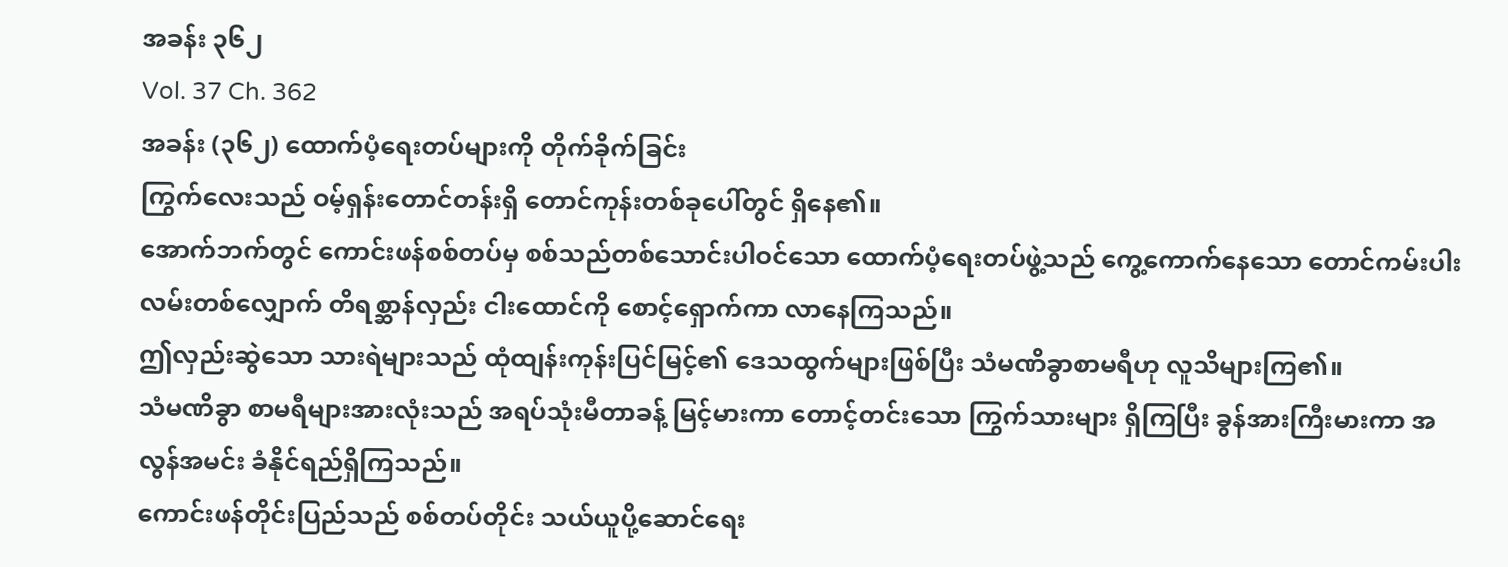အခန်း ၃၆၂
Vol. 37 Ch. 362
အခန်း (၃၆၂) ထောက်ပံ့ရေးတပ်များကို တိုက်ခိုက်ခြင်း
ကြွက်လေးသည် ဝမ့်ရှန်းတောင်တန်းရှိ တောင်ကုန်းတစ်ခုပေါ်တွင် ရှိနေ၏။
အောက်ဘက်တွင် ကောင်းဖန်စစ်တပ်မှ စစ်သည်တစ်သောင်းပါဝင်သော ထောက်ပံ့ရေးတပ်ဖွဲ့သည် ကွေ့ကောက်နေသော တောင်ကမ်းပါးလမ်းတစ်လျှောက် တိရစ္ဆာန်လှည်း ငါးထောင်ကို စောင့်ရှောက်ကာ လာနေကြသည်။
ဤလှည်းဆွဲသော သားရဲများသည် ထုံထျန်းကုန်းပြင်မြင့်၏ ဒေသထွက်များဖြစ်ပြီး သံမဏိခွာစာမရီဟု လူသိများကြ၏။
သံမဏိခွာ စာမရီများအားလုံးသည် အရပ်သုံးမီတာခန့် မြင့်မားကာ တောင့်တင်းသော ကြွက်သားများ ရှိကြပြီး ခွန်အားကြီးမားကာ အလွန်အမင်း ခံနိုင်ရည်ရှိကြသည်။
ကောင်းဖန်တိုင်းပြည်သည် စစ်တပ်တိုင်း သယ်ယူပို့ဆောင်ရေး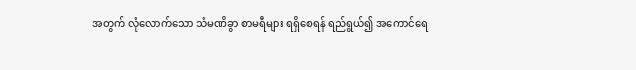အတွက် လုံလောက်သော သံမဏိခွာ စာမရီများ ရရှိစေရန် ရည်ရွယ်၍ အကောင်ရေ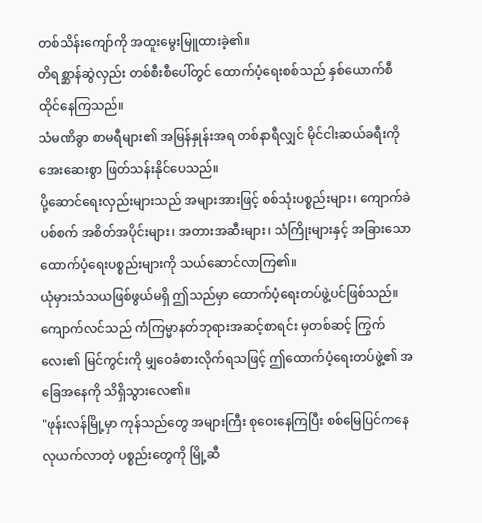တစ်သိန်းကျော်ကို အထူးမွေးမြူထားခဲ့၏။
တိရစ္ဆာန်ဆွဲလှည်း တစ်စီးစီပေါ်တွင် ထောက်ပံ့ရေးစစ်သည် နှစ်ယောက်စီ ထိုင်နေကြသည်။
သံမဏိခွာ စာမရီများ၏ အမြန်နှုန်းအရ တစ်နာရီလျှင် မိုင်ငါးဆယ်ခရီးကို အေးဆေးစွာ ဖြတ်သန်းနိုင်ပေသည်။
ပို့ဆောင်ရေးလှည်းများသည် အများအားဖြင့် စစ်သုံးပစ္စည်းများ၊ ကျောက်ခဲပစ်စက် အစိတ်အပိုင်းများ၊ အတားအဆီးများ၊ သံကြိုးများနှင့် အခြားသော ထောက်ပံ့ရေးပစ္စည်းများကို သယ်ဆောင်လာကြ၏။
ယုံမှားသံသယဖြစ်ဖွယ်မရှိ ဤသည်မှာ ထောက်ပံ့ရေးတပ်ဖွဲ့ပင်ဖြစ်သည်။
ကျောက်လင်သည် ကံကြမ္မာနတ်ဘုရားအဆင့်စာရင်း မှတစ်ဆင့် ကြွက်လေး၏ မြင်ကွင်းကို မျှဝေခံစားလိုက်ရသဖြင့် ဤထောက်ပံ့ရေးတပ်ဖွဲ့၏ အခြေအနေကို သိရှိသွားလေ၏။
"ဖုန်းလန်မြို့မှာ ကုန်သည်တွေ အများကြီး စုဝေးနေကြပြီး စစ်မြေပြင်ကနေ လုယက်လာတဲ့ ပစ္စည်းတွေကို မြို့ဆီ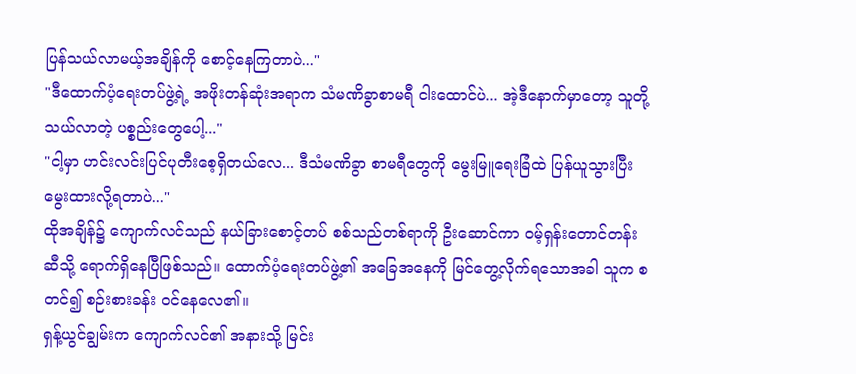ပြန်သယ်လာမယ့်အချိန်ကို စောင့်နေကြတာပဲ..."
"ဒီထောက်ပံ့ရေးတပ်ဖွဲ့ရဲ့ အဖိုးတန်ဆုံးအရာက သံမဏိခွာစာမရီ ငါးထောင်ပဲ... အဲ့ဒီနောက်မှာတော့ သူတို့ သယ်လာတဲ့ ပစ္စည်းတွေပေါ့..."
"ငါ့မှာ ဟင်းလင်းပြင်ပုတီးစေ့ရှိတယ်လေ... ဒီသံမဏိခွာ စာမရီတွေကို မွေးမြူရေးခြံထဲ ပြန်ယူသွားပြီး မွေးထားလို့ရတာပဲ..."
ထိုအချိန်၌ ကျောက်လင်သည် နယ်ခြားစောင့်တပ် စစ်သည်တစ်ရာကို ဦးဆောင်ကာ ဝမ့်ရှန်းတောင်တန်းဆီသို့ ရောက်ရှိနေပြီဖြစ်သည်။ ထောက်ပံ့ရေးတပ်ဖွဲ့၏ အခြေအနေကို မြင်တွေ့လိုက်ရသောအခါ သူက စတင်၍ စဉ်းစားခန်း ဝင်နေလေ၏။
ရှန့်ယွင်ချွမ်းက ကျောက်လင်၏ အနားသို့ မြင်း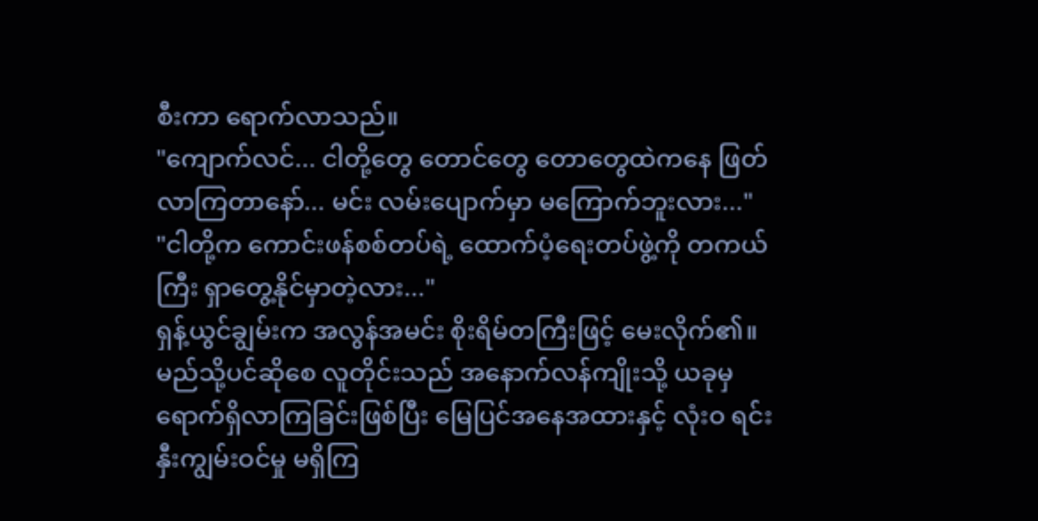စီးကာ ရောက်လာသည်။
"ကျောက်လင်... ငါတို့တွေ တောင်တွေ တောတွေထဲကနေ ဖြတ်လာကြတာနော်... မင်း လမ်းပျောက်မှာ မကြောက်ဘူးလား..."
"ငါတို့က ကောင်းဖန်စစ်တပ်ရဲ့ ထောက်ပံ့ရေးတပ်ဖွဲ့ကို တကယ်ကြီး ရှာတွေ့နိုင်မှာတဲ့လား..."
ရှန့်ယွင်ချွမ်းက အလွန်အမင်း စိုးရိမ်တကြီးဖြင့် မေးလိုက်၏။
မည်သို့ပင်ဆိုစေ လူတိုင်းသည် အနောက်လန်ကျိုးသို့ ယခုမှ ရောက်ရှိလာကြခြင်းဖြစ်ပြီး မြေပြင်အနေအထားနှင့် လုံးဝ ရင်းနှီးကျွမ်းဝင်မှု မရှိကြ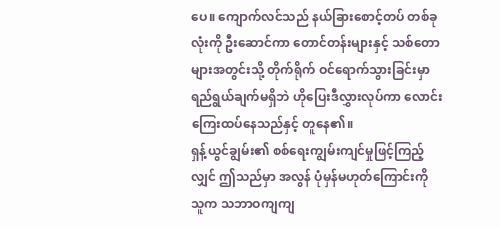ပေ။ ကျောက်လင်သည် နယ်ခြားစောင့်တပ် တစ်ခုလုံးကို ဦးဆောင်ကာ တောင်တန်းများနှင့် သစ်တောများအတွင်းသို့ တိုက်ရိုက် ဝင်ရောက်သွားခြင်းမှာ ရည်ရွယ်ချက်မရှိဘဲ ဟိုပြေးဒီလွှားလုပ်ကာ လောင်းကြေးထပ်နေသည်နှင့် တူနေ၏။
ရှန့်ယွင်ချွမ်း၏ စစ်ရေးကျွမ်းကျင်မှုဖြင့်ကြည့်လျှင် ဤသည်မှာ အလွန် ပုံမှန်မဟုတ်ကြောင်းကို သူက သဘာဝကျကျ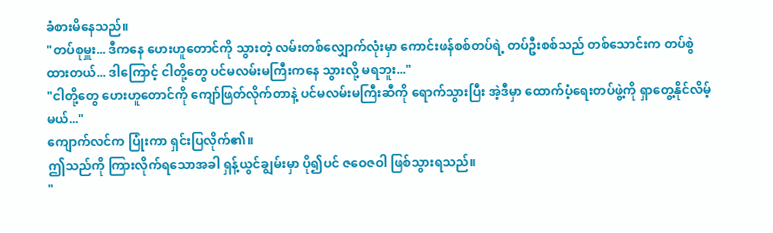ခံစားမိနေသည်။
"တပ်စုမှူး... ဒီကနေ ဟေးဟူတောင်ကို သွားတဲ့ လမ်းတစ်လျှောက်လုံးမှာ ကောင်းဖန်စစ်တပ်ရဲ့ တပ်ဦးစစ်သည် တစ်သောင်းက တပ်စွဲထားတယ်... ဒါကြောင့် ငါတို့တွေ ပင်မလမ်းမကြီးကနေ သွားလို့ မရဘူး..."
"ငါတို့တွေ ဟေးဟူတောင်ကို ကျော်ဖြတ်လိုက်တာနဲ့ ပင်မလမ်းမကြီးဆီကို ရောက်သွားပြီး အဲ့ဒီမှာ ထောက်ပံ့ရေးတပ်ဖွဲ့ကို ရှာတွေ့နိုင်လိမ့်မယ်..."
ကျောက်လင်က ပြုံးကာ ရှင်းပြလိုက်၏။
ဤသည်ကို ကြားလိုက်ရသောအခါ ရှန့်ယွင်ချွမ်းမှာ ပို၍ပင် ဇဝေဇဝါ ဖြစ်သွားရသည်။
"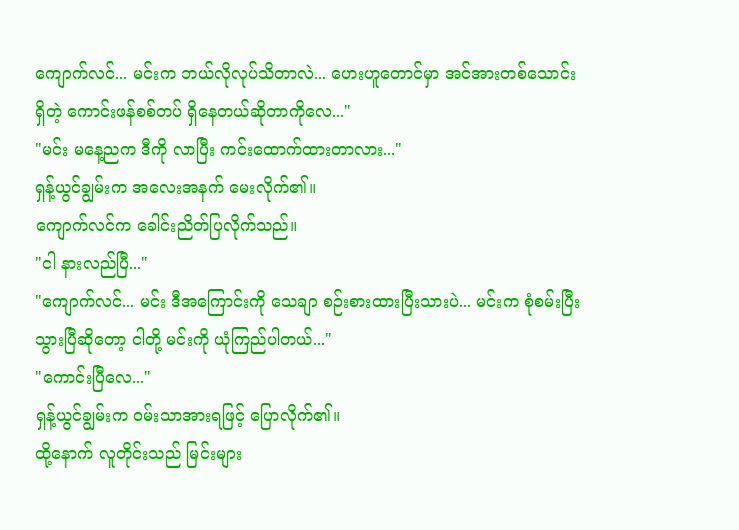ကျောက်လင်... မင်းက ဘယ်လိုလုပ်သိတာလဲ... ဟေးဟူတောင်မှာ အင်အားတစ်သောင်းရှိတဲ့ ကောင်းဖန်စစ်တပ် ရှိနေတယ်ဆိုတာကိုလေ..."
"မင်း မနေ့ညက ဒီကို လာပြီး ကင်းထောက်ထားတာလား..."
ရှန့်ယွင်ချွမ်းက အလေးအနက် မေးလိုက်၏။
ကျောက်လင်က ခေါင်းညိတ်ပြလိုက်သည်။
"ငါ နားလည်ပြီ..."
"ကျောက်လင်... မင်း ဒီအကြောင်းကို သေချာ စဉ်းစားထားပြီးသားပဲ... မင်းက စုံစမ်းပြီးသွားပြီဆိုတော့ ငါတို့ မင်းကို ယုံကြည်ပါတယ်..."
"ကောင်းပြီလေ..."
ရှန့်ယွင်ချွမ်းက ဝမ်းသာအားရဖြင့် ပြောလိုက်၏။
ထို့နောက် လူတိုင်းသည် မြင်းများ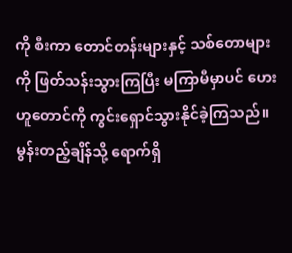ကို စီးကာ တောင်တန်းများနှင့် သစ်တောများကို ဖြတ်သန်းသွားကြပြီး မကြာမီမှာပင် ဟေးဟူတောင်ကို ကွင်းရှောင်သွားနိုင်ခဲ့ကြသည်။
မွန်းတည့်ချိန်သို့ ရောက်ရှိ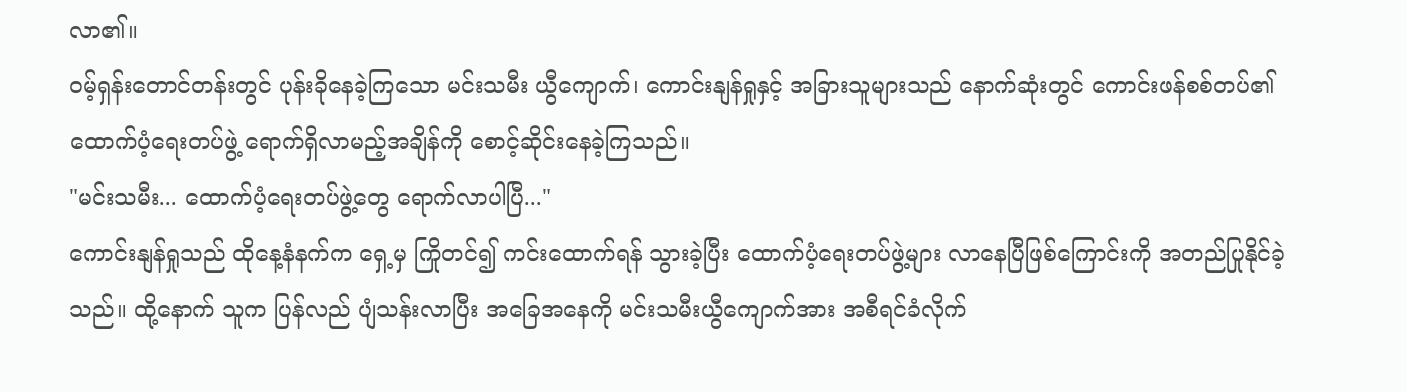လာ၏။
ဝမ့်ရှန်းတောင်တန်းတွင် ပုန်းခိုနေခဲ့ကြသော မင်းသမီး ယွီကျောက်၊ ကောင်းနျန်ရှုနှင့် အခြားသူများသည် နောက်ဆုံးတွင် ကောင်းဖန်စစ်တပ်၏ ထောက်ပံ့ရေးတပ်ဖွဲ့ ရောက်ရှိလာမည့်အချိန်ကို စောင့်ဆိုင်းနေခဲ့ကြသည်။
"မင်းသမီး... ထောက်ပံ့ရေးတပ်ဖွဲ့တွေ ရောက်လာပါပြီ..."
ကောင်းနျန်ရှုသည် ထိုနေ့နံနက်က ရှေ့မှ ကြိုတင်၍ ကင်းထောက်ရန် သွားခဲ့ပြီး ထောက်ပံ့ရေးတပ်ဖွဲ့များ လာနေပြီဖြစ်ကြောင်းကို အတည်ပြုနိုင်ခဲ့သည်။ ထို့နောက် သူက ပြန်လည် ပျံသန်းလာပြီး အခြေအနေကို မင်းသမီးယွီကျောက်အား အစီရင်ခံလိုက်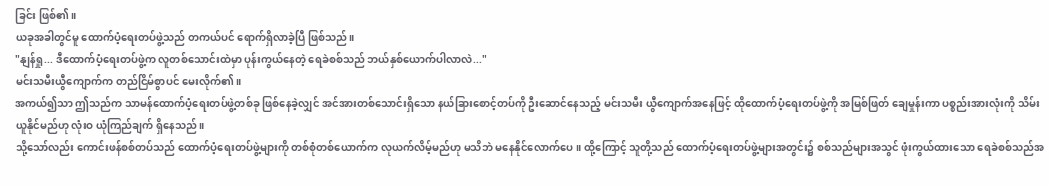ခြင်း ဖြစ်၏။
ယခုအခါတွင်မူ ထောက်ပံ့ရေးတပ်ဖွဲ့သည် တကယ်ပင် ရောက်ရှိလာခဲ့ပြီ ဖြစ်သည်။
"နျန်ရှု... ဒီထောက်ပံ့ရေးတပ်ဖွဲ့က လူတစ်သောင်းထဲမှာ ပုန်းကွယ်နေတဲ့ ရေခဲစစ်သည် ဘယ်နှစ်ယောက်ပါလာလဲ..."
မင်းသမီးယွီကျောက်က တည်ငြိမ်စွာပင် မေးလိုက်၏။
အကယ်၍သာ ဤသည်က သာမန်ထောက်ပံ့ရေးတပ်ဖွဲ့တစ်ခု ဖြစ်နေခဲ့လျှင် အင်အားတစ်သောင်းရှိသော နယ်ခြားစောင့်တပ်ကို ဦးဆောင်နေသည့် မင်းသမီး ယွီကျောက်အနေဖြင့် ထိုထောက်ပံ့ရေးတပ်ဖွဲ့ကို အမြစ်ဖြတ် ချေမှုန်းကာ ပစ္စည်းအားလုံးကို သိမ်းယူနိုင်မည်ဟု လုံးဝ ယုံကြည်ချက် ရှိနေသည်။
သို့သော်လည်း ကောင်းဖန်စစ်တပ်သည် ထောက်ပံ့ရေးတပ်ဖွဲ့များကို တစ်စုံတစ်ယောက်က လုယက်လိမ့်မည်ဟု မသိဘဲ မနေနိုင်လောက်ပေ။ ထို့ကြောင့် သူတို့သည် ထောက်ပံ့ရေးတပ်ဖွဲ့များအတွင်း၌ စစ်သည်များအသွင် ဖုံးကွယ်ထားသော ရေခဲစစ်သည်အ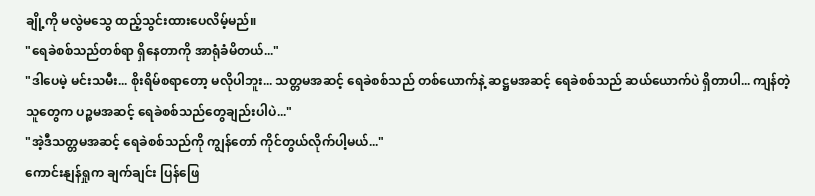ချို့ကို မလွဲမသွေ ထည့်သွင်းထားပေလိမ့်မည်။
"ရေခဲစစ်သည်တစ်ရာ ရှိနေတာကို အာရုံခံမိတယ်..."
"ဒါပေမဲ့ မင်းသမီး... စိုးရိမ်စရာတော့ မလိုပါဘူး... သတ္တမအဆင့် ရေခဲစစ်သည် တစ်ယောက်နဲ့ ဆဋ္ဌမအဆင့် ရေခဲစစ်သည် ဆယ်ယောက်ပဲ ရှိတာပါ... ကျန်တဲ့သူတွေက ပဉ္စမအဆင့် ရေခဲစစ်သည်တွေချည်းပါပဲ..."
"အဲ့ဒီသတ္တမအဆင့် ရေခဲစစ်သည်ကို ကျွန်တော် ကိုင်တွယ်လိုက်ပါ့မယ်..."
ကောင်းနျန်ရှုက ချက်ချင်း ပြန်ဖြေ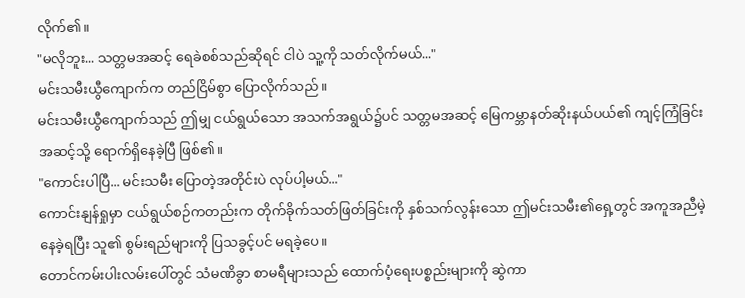လိုက်၏။
"မလိုဘူး... သတ္တမအဆင့် ရေခဲစစ်သည်ဆိုရင် ငါပဲ သူ့ကို သတ်လိုက်မယ်..."
မင်းသမီးယွီကျောက်က တည်ငြိမ်စွာ ပြောလိုက်သည်။
မင်းသမီးယွီကျောက်သည် ဤမျှ ငယ်ရွယ်သော အသက်အရွယ်၌ပင် သတ္တမအဆင့် မြေကမ္ဘာနတ်ဆိုးနယ်ပယ်၏ ကျင့်ကြံခြင်းအဆင့်သို့ ရောက်ရှိနေခဲ့ပြီ ဖြစ်၏။
"ကောင်းပါပြီ... မင်းသမီး ပြောတဲ့အတိုင်းပဲ လုပ်ပါ့မယ်..."
ကောင်းနျန်ရှုမှာ ငယ်ရွယ်စဉ်ကတည်းက တိုက်ခိုက်သတ်ဖြတ်ခြင်းကို နှစ်သက်လွန်းသော ဤမင်းသမီး၏ရှေ့တွင် အကူအညီမဲ့နေခဲ့ရပြီး သူ၏ စွမ်းရည်များကို ပြသခွင့်ပင် မရခဲ့ပေ။
တောင်ကမ်းပါးလမ်းပေါ်တွင် သံမဏိခွာ စာမရီများသည် ထောက်ပံ့ရေးပစ္စည်းများကို ဆွဲကာ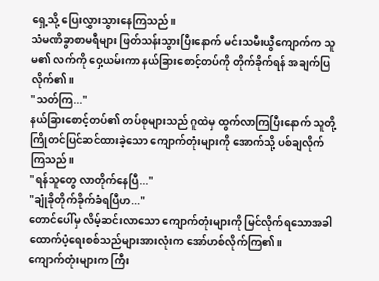ရှေ့သို့ ပြေးလွှားသွားနေကြသည်။
သံမဏိခွာစာမရီများ ဖြတ်သန်းသွားပြီးနောက် မင်းသမီးယွီကျောက်က သူမ၏ လက်ကို ဝှေ့ယမ်းကာ နယ်ခြားစောင့်တပ်ကို တိုက်ခိုက်ရန် အချက်ပြလိုက်၏။
"သတ်ကြ..."
နယ်ခြားစောင့်တပ်၏ တပ်စုများသည် ဂူထဲမှ ထွက်လာကြပြီးနောက် သူတို့ ကြိုတင်ပြင်ဆင်ထားခဲ့သော ကျောက်တုံးများကို အောက်သို့ ပစ်ချလိုက်ကြသည်။
"ရန်သူတွေ လာတိုက်နေပြီ..."
"ချုံခိုတိုက်ခိုက်ခံရပြီဟ..."
တောင်ပေါ်မှ လိမ့်ဆင်းလာသော ကျောက်တုံးများကို မြင်လိုက်ရသောအခါ ထောက်ပံ့ရေးစစ်သည်များအားလုံးက အော်ဟစ်လိုက်ကြ၏။
ကျောက်တုံးများက ကြီး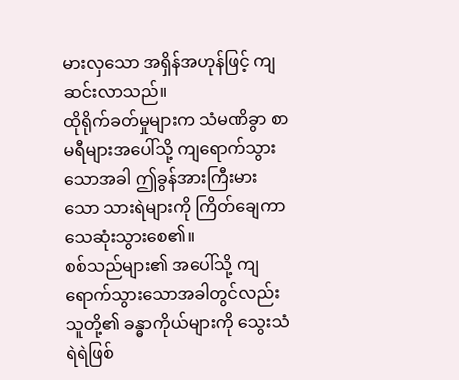မားလှသော အရှိန်အဟုန်ဖြင့် ကျဆင်းလာသည်။
ထိုရိုက်ခတ်မှုများက သံမဏိခွာ စာမရီများအပေါ်သို့ ကျရောက်သွားသောအခါ ဤခွန်အားကြီးမားသော သားရဲများကို ကြိတ်ချေကာ သေဆုံးသွားစေ၏။
စစ်သည်များ၏ အပေါ်သို့ ကျရောက်သွားသောအခါတွင်လည်း သူတို့၏ ခန္ဓာကိုယ်များကို သွေးသံရဲရဲဖြစ်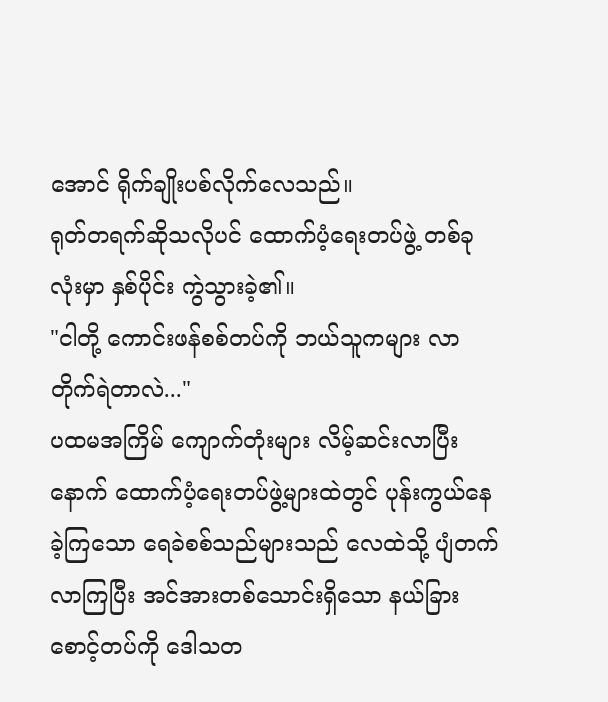အောင် ရိုက်ချိုးပစ်လိုက်လေသည်။
ရုတ်တရက်ဆိုသလိုပင် ထောက်ပံ့ရေးတပ်ဖွဲ့ တစ်ခုလုံးမှာ နှစ်ပိုင်း ကွဲသွားခဲ့၏။
"ငါတို့ ကောင်းဖန်စစ်တပ်ကို ဘယ်သူကများ လာတိုက်ရဲတာလဲ..."
ပထမအကြိမ် ကျောက်တုံးများ လိမ့်ဆင်းလာပြီးနောက် ထောက်ပံ့ရေးတပ်ဖွဲ့များထဲတွင် ပုန်းကွယ်နေခဲ့ကြသော ရေခဲစစ်သည်များသည် လေထဲသို့ ပျံတက်လာကြပြီး အင်အားတစ်သောင်းရှိသော နယ်ခြားစောင့်တပ်ကို ဒေါသတ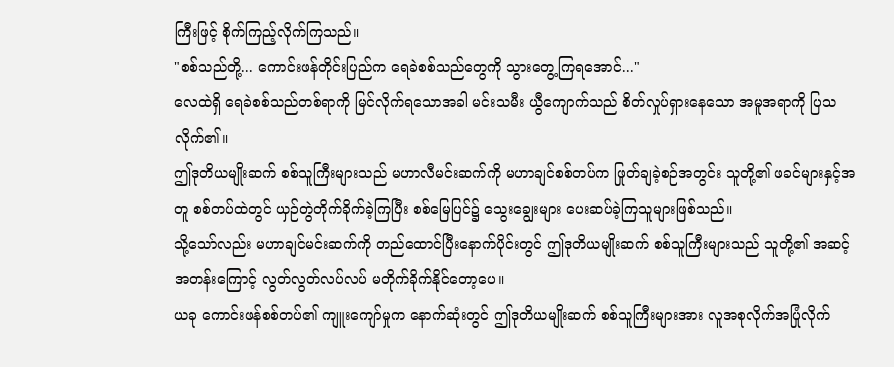ကြီးဖြင့် စိုက်ကြည့်လိုက်ကြသည်။
"စစ်သည်တို့... ကောင်းဖန်တိုင်းပြည်က ရေခဲစစ်သည်တွေကို သွားတွေ့ကြရအောင်..."
လေထဲရှိ ရေခဲစစ်သည်တစ်ရာကို မြင်လိုက်ရသောအခါ မင်းသမီး ယွီကျောက်သည် စိတ်လှုပ်ရှားနေသော အမူအရာကို ပြသလိုက်၏။
ဤဒုတိယမျိုးဆက် စစ်သူကြီးများသည် မဟာလီမင်းဆက်ကို မဟာချင်စစ်တပ်က ဖြုတ်ချခဲ့စဉ်အတွင်း သူတို့၏ ဖခင်များနှင့်အတူ စစ်တပ်ထဲတွင် ယှဉ်တွဲတိုက်ခိုက်ခဲ့ကြပြီး စစ်မြေပြင်၌ သွေးချွေးများ ပေးဆပ်ခဲ့ကြသူများဖြစ်သည်။
သို့သော်လည်း မဟာချင်မင်းဆက်ကို တည်ထောင်ပြီးနောက်ပိုင်းတွင် ဤဒုတိယမျိုးဆက် စစ်သူကြီးများသည် သူတို့၏ အဆင့်အတန်းကြောင့် လွတ်လွတ်လပ်လပ် မတိုက်ခိုက်နိုင်တော့ပေ။
ယခု ကောင်းဖန်စစ်တပ်၏ ကျူးကျော်မှုက နောက်ဆုံးတွင် ဤဒုတိယမျိုးဆက် စစ်သူကြီးများအား လူအစုလိုက်အပြုံလိုက်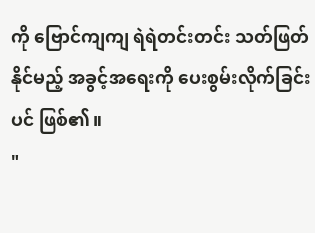ကို ဗြောင်ကျကျ ရဲရဲတင်းတင်း သတ်ဖြတ်နိုင်မည့် အခွင့်အရေးကို ပေးစွမ်းလိုက်ခြင်းပင် ဖြစ်၏။
"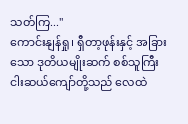သတ်ကြ..."
ကောင်းနျန်ရှု၊ ရှီတာ့ဖုန်းနှင့် အခြားသော ဒုတိယမျိုးဆက် စစ်သူကြီး ငါးဆယ်ကျော်တို့သည် လေထဲ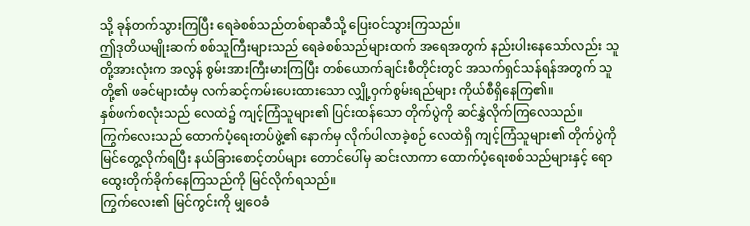သို့ ခုန်တက်သွားကြပြီး ရေခဲစစ်သည်တစ်ရာဆီသို့ ပြေးဝင်သွားကြသည်။
ဤဒုတိယမျိုးဆက် စစ်သူကြီးများသည် ရေခဲစစ်သည်များထက် အရေအတွက် နည်းပါးနေသော်လည်း သူတို့အားလုံးက အလွန် စွမ်းအားကြီးမားကြပြီး တစ်ယောက်ချင်းစီတိုင်းတွင် အသက်ရှင်သန်ရန်အတွက် သူတို့၏ ဖခင်များထံမှ လက်ဆင့်ကမ်းပေးထားသော လျှို့ဝှက်စွမ်းရည်များ ကိုယ်စီရှိနေကြ၏။
နှစ်ဖက်စလုံးသည် လေထဲ၌ ကျင့်ကြံသူများ၏ ပြင်းထန်သော တိုက်ပွဲကို ဆင်နွှဲလိုက်ကြလေသည်။
ကြွက်လေးသည် ထောက်ပံ့ရေးတပ်ဖွဲ့၏ နောက်မှ လိုက်ပါလာခဲ့စဉ် လေထဲရှိ ကျင့်ကြံသူများ၏ တိုက်ပွဲကို မြင်တွေ့လိုက်ရပြီး နယ်ခြားစောင့်တပ်များ တောင်ပေါ်မှ ဆင်းလာကာ ထောက်ပံ့ရေးစစ်သည်များနှင့် ရောထွေးတိုက်ခိုက်နေကြသည်ကို မြင်လိုက်ရသည်။
ကြွက်လေး၏ မြင်ကွင်းကို မျှဝေခံ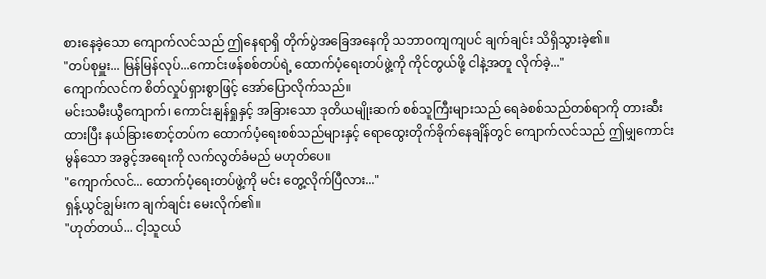စားနေခဲ့သော ကျောက်လင်သည် ဤနေရာရှိ တိုက်ပွဲအခြေအနေကို သဘာဝကျကျပင် ချက်ချင်း သိရှိသွားခဲ့၏။
"တပ်စုမှူး... မြန်မြန်လုပ်...ကောင်းဖန်စစ်တပ်ရဲ့ ထောက်ပံ့ရေးတပ်ဖွဲ့ကို ကိုင်တွယ်ဖို့ ငါနဲ့အတူ လိုက်ခဲ့..."
ကျောက်လင်က စိတ်လှုပ်ရှားစွာဖြင့် အော်ပြောလိုက်သည်။
မင်းသမီးယွီကျောက်၊ ကောင်းနျန်ရှုနှင့် အခြားသော ဒုတိယမျိုးဆက် စစ်သူကြီးများသည် ရေခဲစစ်သည်တစ်ရာကို တားဆီးထားပြီး နယ်ခြားစောင့်တပ်က ထောက်ပံ့ရေးစစ်သည်များနှင့် ရောထွေးတိုက်ခိုက်နေချိန်တွင် ကျောက်လင်သည် ဤမျှကောင်းမွန်သော အခွင့်အရေးကို လက်လွတ်ခံမည် မဟုတ်ပေ။
"ကျောက်လင်... ထောက်ပံ့ရေးတပ်ဖွဲ့ကို မင်း တွေ့လိုက်ပြီလား..."
ရှန့်ယွင်ချွမ်းက ချက်ချင်း မေးလိုက်၏။
"ဟုတ်တယ်... ငါ့သူငယ်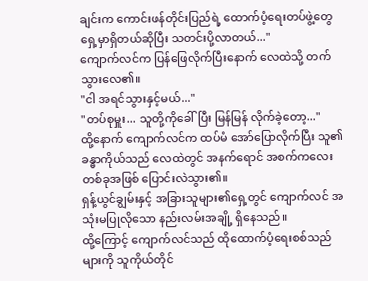ချင်းက ကောင်းဖန်တိုင်းပြည်ရဲ့ ထောက်ပံ့ရေးတပ်ဖွဲ့တွေ ရှေ့မှာရှိတယ်ဆိုပြီး သတင်းပို့လာတယ်..."
ကျောက်လင်က ပြန်ဖြေလိုက်ပြီးနောက် လေထဲသို့ တက်သွားလေ၏။
"ငါ အရင်သွားနှင့်မယ်..."
"တပ်စုမှူး... သူတို့ကိုခေါ်ပြီး မြန်မြန် လိုက်ခဲ့တော့..."
ထို့နောက် ကျောက်လင်က ထပ်မံ အော်ပြောလိုက်ပြီး သူ၏ ခန္ဓာကိုယ်သည် လေထဲတွင် အနက်ရောင် အစက်ကလေးတစ်ခုအဖြစ် ပြောင်းလဲသွား၏။
ရှန့်ယွင်ချွမ်းနှင့် အခြားသူများ၏ရှေ့တွင် ကျောက်လင် အသုံးမပြုလိုသော နည်းလမ်းအချို့ ရှိနေသည်။
ထို့ကြောင့် ကျောက်လင်သည် ထိုထောက်ပံ့ရေးစစ်သည်များကို သူကိုယ်တိုင်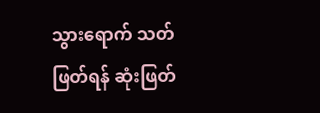သွားရောက် သတ်ဖြတ်ရန် ဆုံးဖြတ်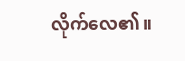လိုက်လေ၏။